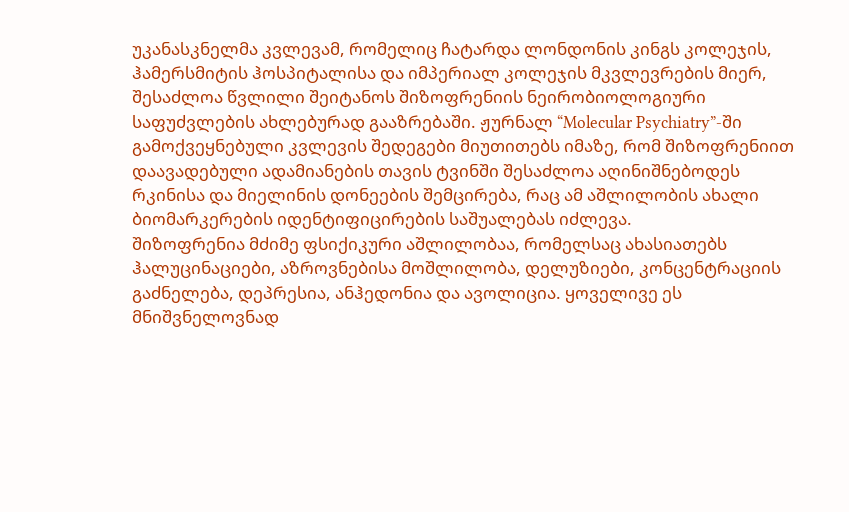უკანასკნელმა კვლევამ, რომელიც ჩატარდა ლონდონის კინგს კოლეჯის, ჰამერსმიტის ჰოსპიტალისა და იმპერიალ კოლეჯის მკვლევრების მიერ, შესაძლოა წვლილი შეიტანოს შიზოფრენიის ნეირობიოლოგიური საფუძვლების ახლებურად გააზრებაში. ჟურნალ “Molecular Psychiatry”-ში გამოქვეყნებული კვლევის შედეგები მიუთითებს იმაზე, რომ შიზოფრენიით დაავადებული ადამიანების თავის ტვინში შესაძლოა აღინიშნებოდეს რკინისა და მიელინის დონეების შემცირება, რაც ამ აშლილობის ახალი ბიომარკერების იდენტიფიცირების საშუალებას იძლევა.
შიზოფრენია მძიმე ფსიქიკური აშლილობაა, რომელსაც ახასიათებს ჰალუცინაციები, აზროვნებისა მოშლილობა, დელუზიები, კონცენტრაციის გაძნელება, დეპრესია, ანჰედონია და ავოლიცია. ყოველივე ეს მნიშვნელოვნად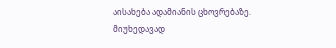აისახება ადამიანის ცხოვრებაზე.
მიუხედავად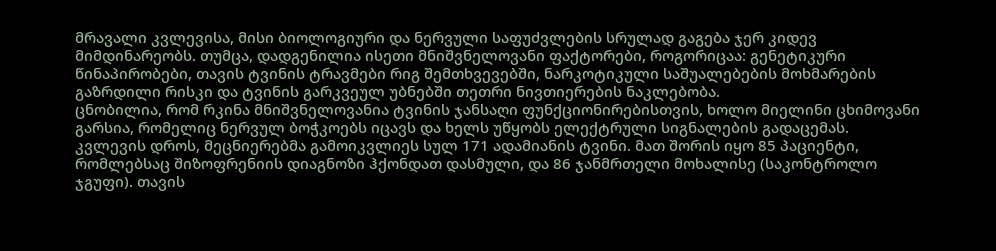მრავალი კვლევისა, მისი ბიოლოგიური და ნერვული საფუძვლების სრულად გაგება ჯერ კიდევ მიმდინარეობს. თუმცა, დადგენილია ისეთი მნიშვნელოვანი ფაქტორები, როგორიცაა: გენეტიკური წინაპირობები, თავის ტვინის ტრავმები რიგ შემთხვევებში, ნარკოტიკული საშუალებების მოხმარების გაზრდილი რისკი და ტვინის გარკვეულ უბნებში თეთრი ნივთიერების ნაკლებობა.
ცნობილია, რომ რკინა მნიშვნელოვანია ტვინის ჯანსაღი ფუნქციონირებისთვის, ხოლო მიელინი ცხიმოვანი გარსია, რომელიც ნერვულ ბოჭკოებს იცავს და ხელს უწყობს ელექტრული სიგნალების გადაცემას.
კვლევის დროს, მეცნიერებმა გამოიკვლიეს სულ 171 ადამიანის ტვინი. მათ შორის იყო 85 პაციენტი, რომლებსაც შიზოფრენიის დიაგნოზი ჰქონდათ დასმული, და 86 ჯანმრთელი მოხალისე (საკონტროლო ჯგუფი). თავის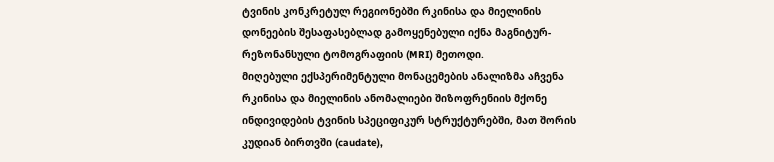ტვინის კონკრეტულ რეგიონებში რკინისა და მიელინის დონეების შესაფასებლად გამოყენებული იქნა მაგნიტურ-რეზონანსული ტომოგრაფიის (MRI) მეთოდი.
მიღებული ექსპერიმენტული მონაცემების ანალიზმა აჩვენა რკინისა და მიელინის ანომალიები შიზოფრენიის მქონე ინდივიდების ტვინის სპეციფიკურ სტრუქტურებში, მათ შორის კუდიან ბირთვში (caudate),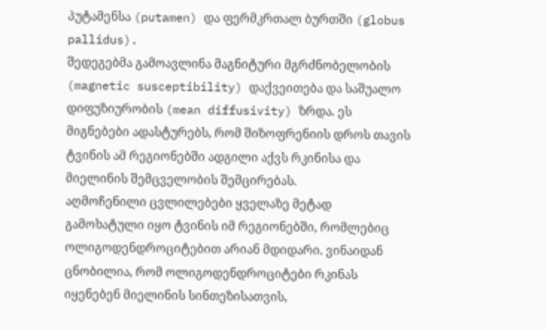პუტამენსა (putamen) და ფერმკრთალ ბურთში (globus pallidus).
შედეგებმა გამოავლინა მაგნიტური მგრძნობელობის (magnetic susceptibility) დაქვეითება და საშუალო დიფუზიურობის (mean diffusivity) ზრდა. ეს მიგნებები ადასტურებს, რომ შიზოფრენიის დროს თავის ტვინის ამ რეგიონებში ადგილი აქვს რკინისა და მიელინის შემცველობის შემცირებას.
აღმოჩენილი ცვლილებები ყველაზე მეტად გამოხატული იყო ტვინის იმ რეგიონებში, რომლებიც ოლიგოდენდროციტებით არიან მდიდარი. ვინაიდან ცნობილია, რომ ოლიგოდენდროციტები რკინას იყენებენ მიელინის სინთეზისათვის,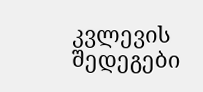კვლევის შედეგები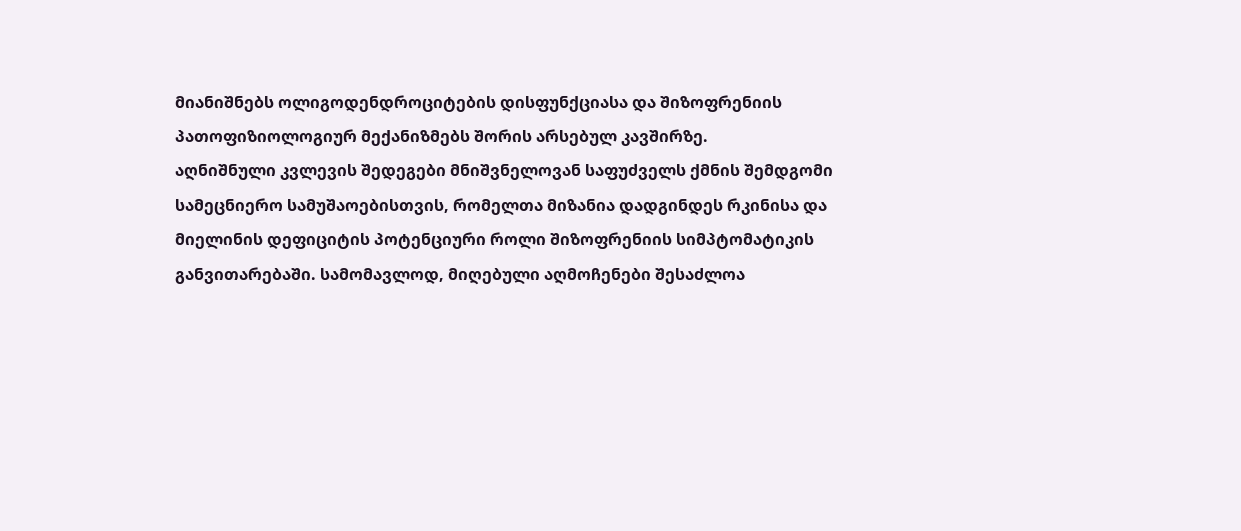მიანიშნებს ოლიგოდენდროციტების დისფუნქციასა და შიზოფრენიის პათოფიზიოლოგიურ მექანიზმებს შორის არსებულ კავშირზე.
აღნიშნული კვლევის შედეგები მნიშვნელოვან საფუძველს ქმნის შემდგომი სამეცნიერო სამუშაოებისთვის, რომელთა მიზანია დადგინდეს რკინისა და მიელინის დეფიციტის პოტენციური როლი შიზოფრენიის სიმპტომატიკის განვითარებაში. სამომავლოდ, მიღებული აღმოჩენები შესაძლოა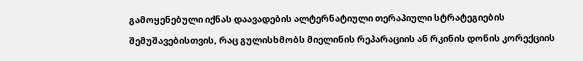გამოყენებული იქნას დაავადების ალტერნატიული თერაპიული სტრატეგიების შემუშავებისთვის, რაც გულისხმობს მიელინის რეპარაციის ან რკინის დონის კორექციის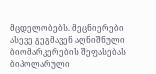მცდელობებს. მეცნიერები ასევე გეგმავენ აღნიშნული ბიომარკერების შეფასებას ბიპოლარული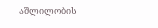აშლილობის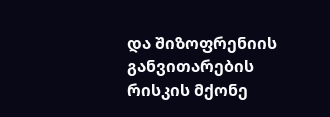და შიზოფრენიის განვითარების რისკის მქონე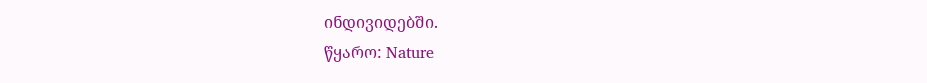ინდივიდებში.
წყარო: Nature